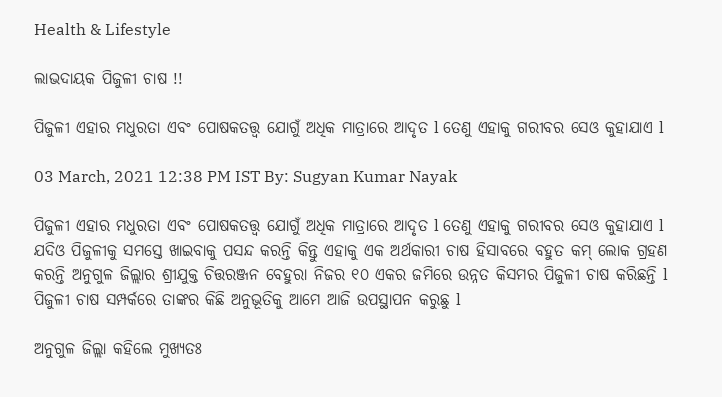Health & Lifestyle

ଲାଭଦାୟକ ପିଜୁଳୀ ଚାଷ !!

ପିଜୁଳୀ ଏହାର ମଧୁରତା ଏବଂ ପୋଷକତତ୍ତ୍ୱ ଯୋଗୁଁ ଅଧିକ ମାତ୍ରାରେ ଆଦୃତ l ତେଣୁ ଏହାକୁ ଗରୀବର ସେଓ କୁହାଯାଏ l

03 March, 2021 12:38 PM IST By: Sugyan Kumar Nayak

ପିଜୁଳୀ ଏହାର ମଧୁରତା ଏବଂ ପୋଷକତତ୍ତ୍ୱ ଯୋଗୁଁ ଅଧିକ ମାତ୍ରାରେ ଆଦୃତ l ତେଣୁ ଏହାକୁ ଗରୀବର ସେଓ କୁହାଯାଏ l ଯଦିଓ ପିଜୁଳୀକୁ ସମସ୍ତେ ଖାଇବାକୁ ପସନ୍ଦ କରନ୍ତି କିନ୍ତୁ ଏହାକୁ ଏକ ଅର୍ଥକାରୀ ଚାଷ ହିସାବରେ ବହୁତ କମ୍ ଲୋକ ଗ୍ରହଣ କରନ୍ତି ଅନୁଗୁଳ ଜିଲ୍ଲାର ଶ୍ରୀଯୁକ୍ତ ଚିତ୍ତରଞ୍ଜନ ବେହୁରା ନିଜର ୧୦ ଏକର ଜମିରେ ଉନ୍ନତ କିସମର ପିଜୁଳୀ ଚାଷ କରିଛନ୍ତି l ପିଜୁଳୀ ଚାଷ ସମ୍ପର୍କରେ ତାଙ୍କର କିଛି ଅନୁଭୂତିକୁ ଆମେ ଆଜି ଉପସ୍ଥାପନ କରୁଛୁ l

ଅନୁଗୁଳ ଜିଲ୍ଲା କହିଲେ ମୁଖ୍ୟତଃ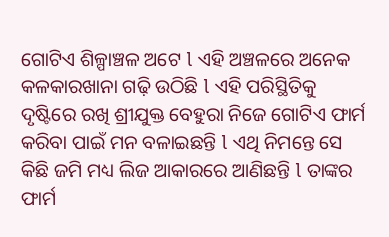ଗୋଟିଏ ଶିଳ୍ପାଞ୍ଚଳ ଅଟେ l ଏହି ଅଞ୍ଚଳରେ ଅନେକ କଳକାରଖାନା ଗଢ଼ି ଉଠିଛି l ଏହି ପରିସ୍ଥିତିକୁ ଦୃଷ୍ଟିରେ ରଖି ଶ୍ରୀଯୁକ୍ତ ବେହୁରା ନିଜେ ଗୋଟିଏ ଫାର୍ମ କରିବା ପାଇଁ ମନ ବଳାଇଛନ୍ତି l ଏଥି ନିମନ୍ତେ ସେ କିଛି ଜମି ମଧ୍ୟ ଲିଜ ଆକାରରେ ଆଣିଛନ୍ତି l ତାଙ୍କର ଫାର୍ମ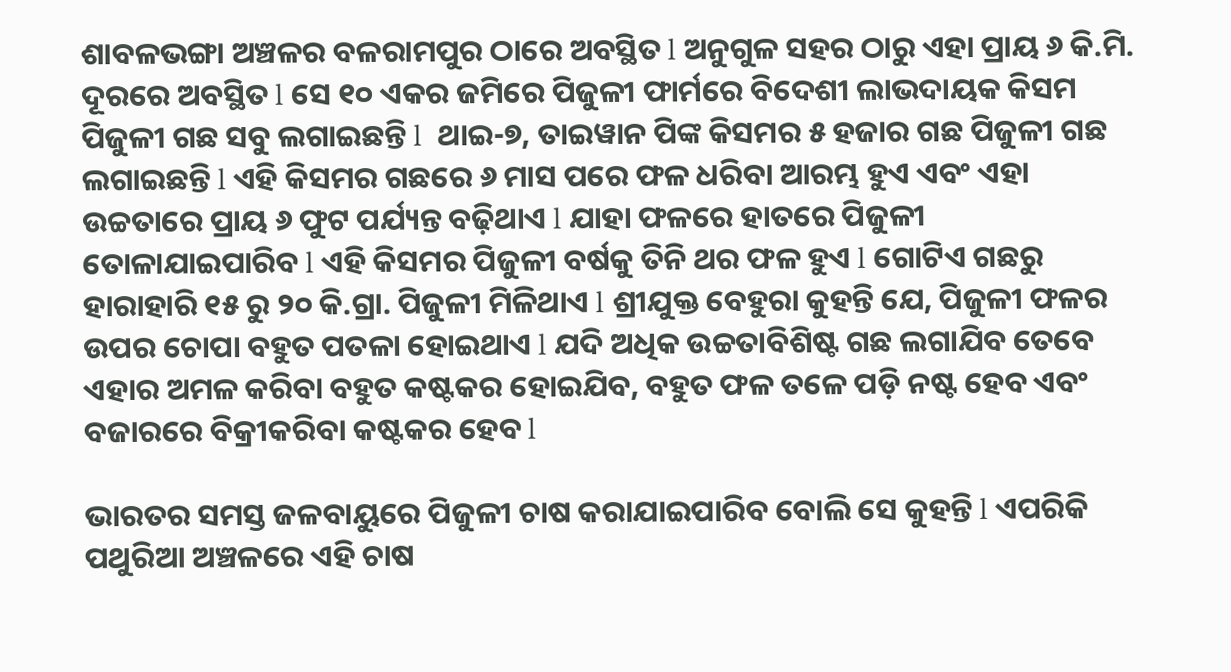ଶାବଳଭଙ୍ଗା ଅଞ୍ଚଳର ବଳରାମପୁର ଠାରେ ଅବସ୍ଥିତ l ଅନୁଗୁଳ ସହର ଠାରୁ ଏହା ପ୍ରାୟ ୬ କି.ମି. ଦୂରରେ ଅବସ୍ଥିତ l ସେ ୧୦ ଏକର ଜମିରେ ପିଜୁଳୀ ଫାର୍ମରେ ବିଦେଶୀ ଲାଭଦାୟକ କିସମ ପିଜୁଳୀ ଗଛ ସବୁ ଲଗାଇଛନ୍ତି l  ଥାଇ-୭, ତାଇୱାନ ପିଙ୍କ କିସମର ୫ ହଜାର ଗଛ ପିଜୁଳୀ ଗଛ ଲଗାଇଛନ୍ତି l ଏହି କିସମର ଗଛରେ ୬ ମାସ ପରେ ଫଳ ଧରିବା ଆରମ୍ଭ ହୁଏ ଏବଂ ଏହା ଉଚ୍ଚତାରେ ପ୍ରାୟ ୬ ଫୁଟ ପର୍ଯ୍ୟନ୍ତ ବଢ଼ିଥାଏ l ଯାହା ଫଳରେ ହାତରେ ପିଜୁଳୀ ତୋଳାଯାଇପାରିବ l ଏହି କିସମର ପିଜୁଳୀ ବର୍ଷକୁ ତିନି ଥର ଫଳ ହୁଏ l ଗୋଟିଏ ଗଛରୁ ହାରାହାରି ୧୫ ରୁ ୨୦ କି.ଗ୍ରା. ପିଜୁଳୀ ମିଳିଥାଏ l ଶ୍ରୀଯୁକ୍ତ ବେହୁରା କୁହନ୍ତି ଯେ, ପିଜୁଳୀ ଫଳର ଉପର ଚୋପା ବହୁତ ପତଳା ହୋଇଥାଏ l ଯଦି ଅଧିକ ଉଚ୍ଚତାବିଶିଷ୍ଟ ଗଛ ଲଗାଯିବ ତେବେ ଏହାର ଅମଳ କରିବା ବହୁତ କଷ୍ଟକର ହୋଇଯିବ, ବହୁତ ଫଳ ତଳେ ପଡ଼ି ନଷ୍ଟ ହେବ ଏବଂ ବଜାରରେ ବିକ୍ରୀକରିବା କଷ୍ଟକର ହେବ l

ଭାରତର ସମସ୍ତ ଜଳବାୟୁରେ ପିଜୁଳୀ ଚାଷ କରାଯାଇପାରିବ ବୋଲି ସେ କୁହନ୍ତି l ଏପରିକି ପଥୁରିଆ ଅଞ୍ଚଳରେ ଏହି ଚାଷ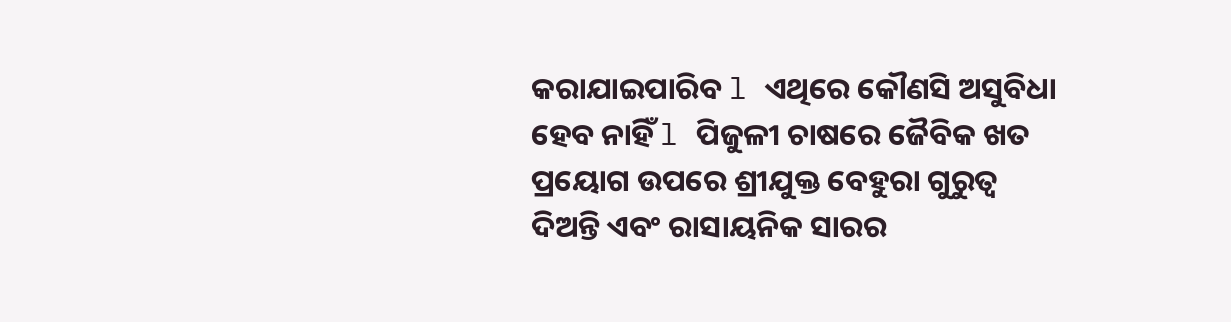କରାଯାଇପାରିବ l ଏଥିରେ କୌଣସି ଅସୁବିଧା ହେବ ନାହିଁ l ପିଜୁଳୀ ଚାଷରେ ଜୈବିକ ଖତ ପ୍ରୟୋଗ ଉପରେ ଶ୍ରୀଯୁକ୍ତ ବେହୁରା ଗୁରୁତ୍ୱ ଦିଅନ୍ତି ଏବଂ ରାସାୟନିକ ସାରର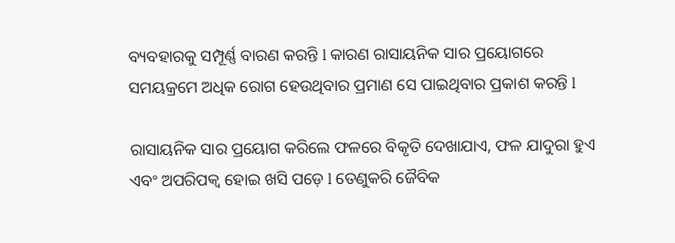ବ୍ୟବହାରକୁ ସମ୍ପୂର୍ଣ୍ଣ ବାରଣ କରନ୍ତି l କାରଣ ରାସାୟନିକ ସାର ପ୍ରୟୋଗରେ ସମୟକ୍ରମେ ଅଧିକ ରୋଗ ହେଉଥିବାର ପ୍ରମାଣ ସେ ପାଇଥିବାର ପ୍ରକାଶ କରନ୍ତି l

ରାସାୟନିକ ସାର ପ୍ରୟୋଗ କରିଲେ ଫଳରେ ବିକୃତି ଦେଖାଯାଏ, ଫଳ ଯାଦୁରା ହୁଏ ଏବଂ ଅପରିପକ୍ଵ ହୋଇ ଖସି ପଡ଼େ l ତେଣୁକରି ଜୈବିକ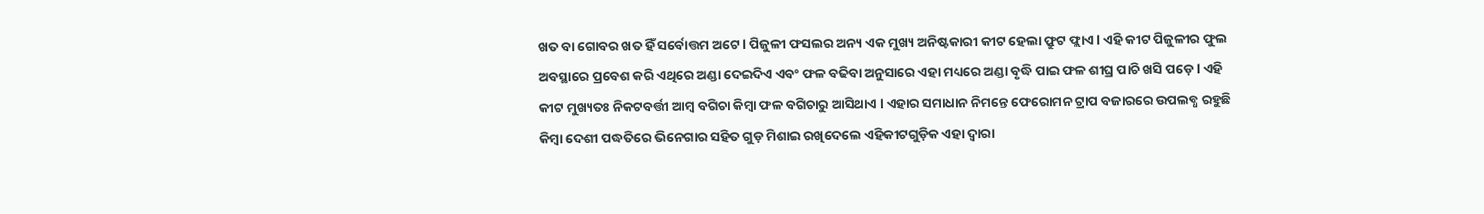ଖତ ବା ଗୋବର ଖତ ହିଁ ସର୍ବୋତ୍ତମ ଅଟେ l ପିଜୁଳୀ ଫସଲର ଅନ୍ୟ ଏକ ମୁଖ୍ୟ ଅନିଷ୍ଟକାରୀ କୀଟ ହେଲା ଫ୍ରୁଟ ଫ୍ଲାଏ l ଏହି କୀଟ ପିଜୁଳୀର ଫୁଲ ଅବସ୍ଥାରେ ପ୍ରବେଶ କରି ଏଥିରେ ଅଣ୍ଡା ଦେଇଦିଏ ଏବଂ ଫଳ ବଢିବା ଅନୁସାରେ ଏହା ମଧ୍ୟରେ ଅଣ୍ଡା ବୃଦ୍ଧି ପାଇ ଫଳ ଶୀଘ୍ର ପାଚି ଖସି ପଡ଼େ l ଏହି କୀଟ ମୁଖ୍ୟତଃ ନିକଟବର୍ତ୍ତୀ ଆମ୍ବ ବଗିଚା କିମ୍ବା ଫଳ ବଗିଚାରୁ ଆସିଥାଏ l ଏହାର ସମାଧାନ ନିମନ୍ତେ ଫେରୋମନ ଟ୍ରାପ ବଜାରରେ ଉପଲବ୍ଧ ରହୁଛି କିମ୍ବା ଦେଶୀ ପଦ୍ଧତିରେ ଭିନେଗାର ସହିତ ଗୁଡ଼ ମିଶାଇ ରଖିଦେଲେ ଏହିକୀଟଗୁଡ଼ିକ ଏହା ଦ୍ୱାରା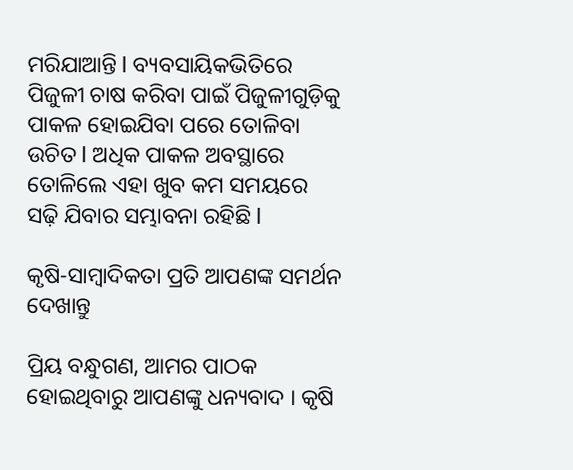ମରିଯାଆନ୍ତି l ବ୍ୟବସାୟିକଭିତିରେ ପିଜୁଳୀ ଚାଷ କରିବା ପାଇଁ ପିଜୁଳୀଗୁଡ଼ିକୁ ପାକଳ ହୋଇଯିବା ପରେ ତୋଳିବା ଉଚିତ l ଅଧିକ ପାକଳ ଅବସ୍ଥାରେ ତୋଳିଲେ ଏହା ଖୁବ କମ ସମୟରେ ସଢ଼ି ଯିବାର ସମ୍ଭାବନା ରହିଛି l

କୃଷି-ସାମ୍ବାଦିକତା ପ୍ରତି ଆପଣଙ୍କ ସମର୍ଥନ ଦେଖାନ୍ତୁ

ପ୍ରିୟ ବନ୍ଧୁଗଣ, ଆମର ପାଠକ ହୋଇଥିବାରୁ ଆପଣଙ୍କୁ ଧନ୍ୟବାଦ । କୃଷି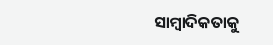ସାମ୍ବାଦିକତାକୁ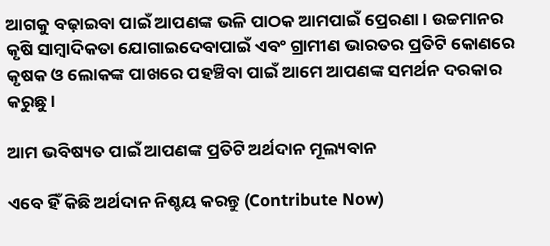ଆଗକୁ ବଢ଼ାଇବା ପାଇଁ ଆପଣଙ୍କ ଭଳି ପାଠକ ଆମପାଇଁ ପ୍ରେରଣା । ଉଚ୍ଚମାନର କୃଷି ସାମ୍ବାଦିକତା ଯୋଗାଇଦେବାପାଇଁ ଏବଂ ଗ୍ରାମୀଣ ଭାରତର ପ୍ରତିଟି କୋଣରେ କୃଷକ ଓ ଲୋକଙ୍କ ପାଖରେ ପହଞ୍ଚିବା ପାଇଁ ଆମେ ଆପଣଙ୍କ ସମର୍ଥନ ଦରକାର କରୁଛୁ ।

ଆମ ଭବିଷ୍ୟତ ପାଇଁ ଆପଣଙ୍କ ପ୍ରତିଟି ଅର୍ଥଦାନ ମୂଲ୍ୟବାନ

ଏବେ ହିଁ କିଛି ଅର୍ଥଦାନ ନିଶ୍ଚୟ କରନ୍ତୁ (Contribute Now)